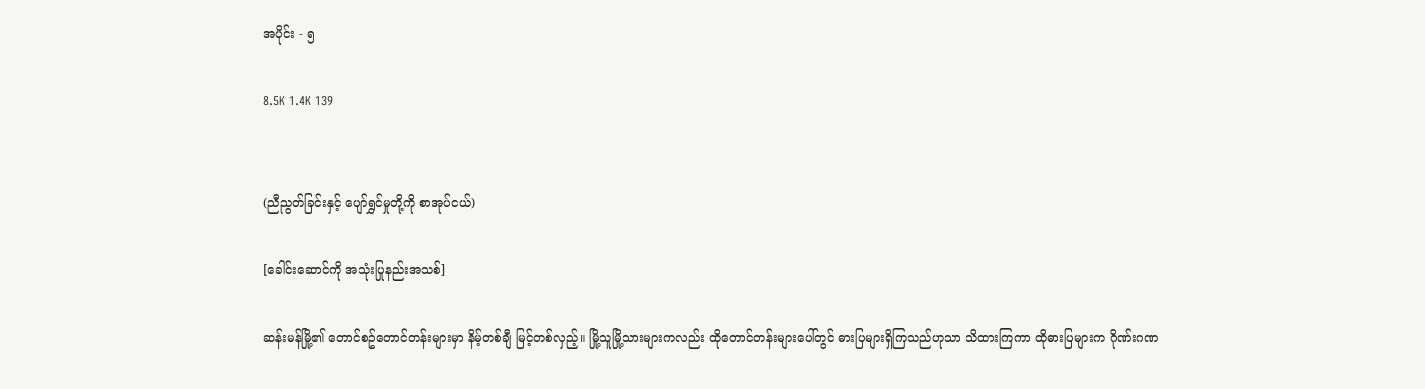အပိုင်း - ၅

8.5K 1.4K 139


(ညီညွတ်ခြင်းနှင့် ပျော်ရွှင်မှုတို့ကို စာအုပ်ငယ်)

[ခေါင်းဆောင်ကို အသုံးပြုနည်းအသစ်]

ဆန်းမန်မြို့၏ တောင်စဥ်တောင်တန်းများမှာ နိမ့်တစ်ချီ မြင့်တစ်လှည့်။ မြို့သူမြို့သားများကလည်း ထိုတောင်တန်းများပေါ်တွင် ဓားပြများရှိကြသည်ဟုသာ သိထားကြကာ ထိုဓားပြများက ဂိုဏ်းဂဏ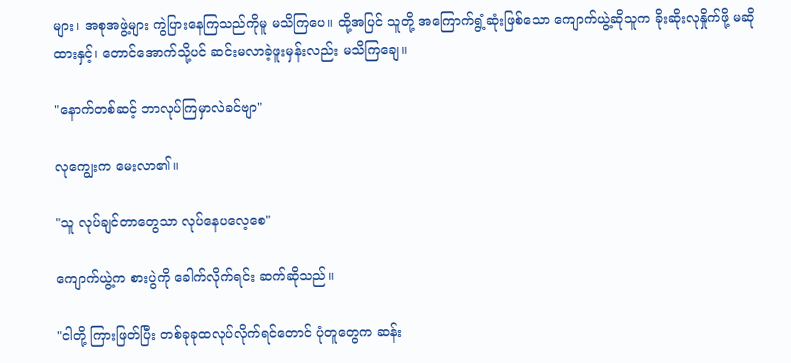များ၊ အစုအဖွဲ့များ ကွဲပြားနေကြသည်ကိုမူ မသိကြပေ။ ထို့အပြင် သူတို့ အကြောက်ရွံ့ဆုံးဖြစ်သော ကျောက်ယွဲ့ဆိုသူက ခိုးဆိုးလုနှိုက်ဖို့ မဆိုထားနှင့်၊ တောင်အောက်သို့ပင် ဆင်းမလာခဲ့ဖူးမှန်းလည်း မသိကြချေ။

"နောက်တစ်ဆင့် ဘာလုပ်ကြမှာလဲခင်ဗျာ"

လုကျွေးက မေးလာ၏။

"သူ လုပ်ချင်တာတွေသာ လုပ်နေပလေ့စေ"

ကျောက်ယွဲ့က စားပွဲကို ခေါက်လိုက်ရင်း ဆက်ဆိုသည်။

"ငါတို့ ကြားဖြတ်ပြီး တစ်ခုခုထလုပ်လိုက်ရင်တောင် ပုံတူတွေက ဆန်း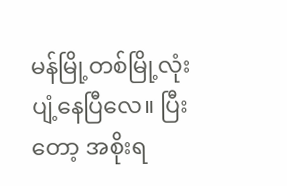မန်မြို့တစ်မြို့လုံး ပျံ့နေပြီလေ။ ပြီးတော့ အစိုးရ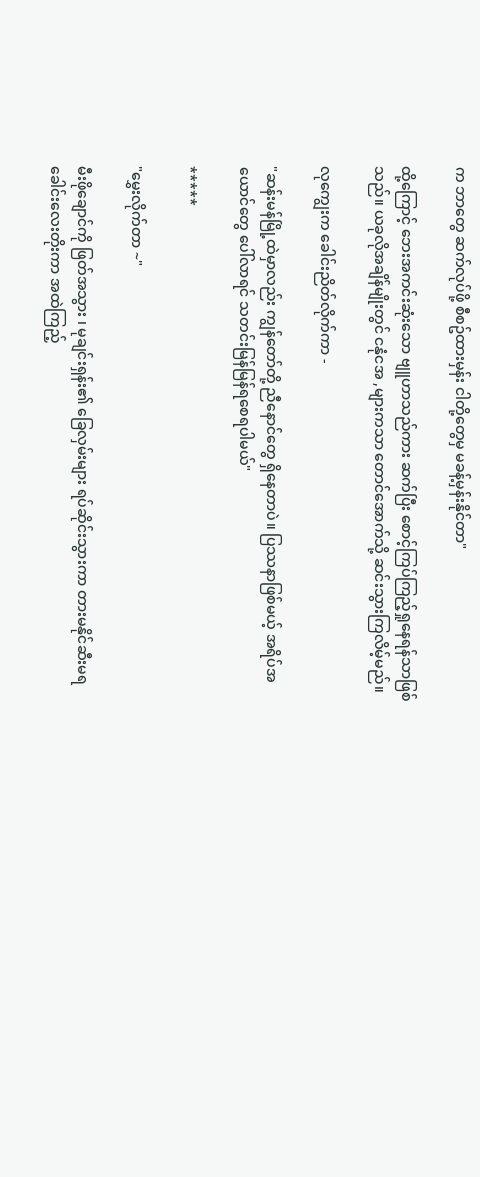က ဘာတွေ ဆက်လုပ်ဖို့ စီစဥ်ထားမှန်း ငါတို့တွေမှ မခန့်မှန်းနိုင်တာ"

ထို့ကြောင့် ဘေးအကင်းဆုံးသော ဗျူဟာသည်ကား ဆက်ပြီး စောင့်ကြပ်ကြည့်ရှုနေရန်သာဖြစ်သည်။ ယခုလိုအချိန်မျိုးတွင် ငနုံငအ ,များကသာ တောင်အောက်သို့ ဆင်းသွားကြလိမ့်မည်။

လုကျွေးက ခေါင်းညိတ်လိုက်ကာ -

"ဆန်းမန်မြို့ထဲမှာလည်း ကျွန်တော်တို့ ညီနောင်တွေ ရှိနေတာပဲ။ ပြဿနာဖြစ်မယ့် အရိပ်အယောင်တွေ ပေါ်လာရင် သတင်းမြန်မြန်ရစေရပါမယ်"

*****

"မွှေးလိုက်တာ ~"

မီးဖိုချောင်ကို ဖြတ်အသွား ၊ မုချင်းရှန်း၏ ခြေလှမ်းများ ရပ်ဆိုင်းသွားကာ တားမနိုင်ဆီးမရ ခေါင်းလေးတိုးကာ အထဲကြည့်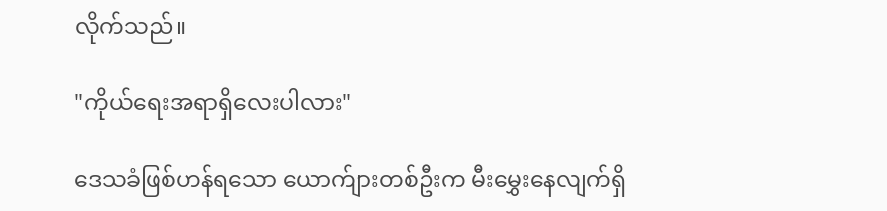လိုက်သည်။

"ကိုယ်ရေးအရာရှိလေးပါလား"

ဒေသခံဖြစ်ဟန်ရသော ယောက်ျားတစ်ဦးက မီးမွှေးနေလျက်ရှိ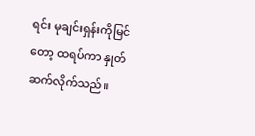ရင်း မုချင်းရှန်းကိုမြင်တော့ ထရပ်ကာ နှုတ်ဆက်လိုက်သည်။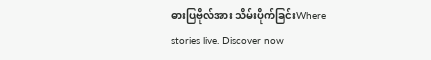ဓားပြဗိုလ်အား သိမ်းပိုက်ခြင်းWhere stories live. Discover now